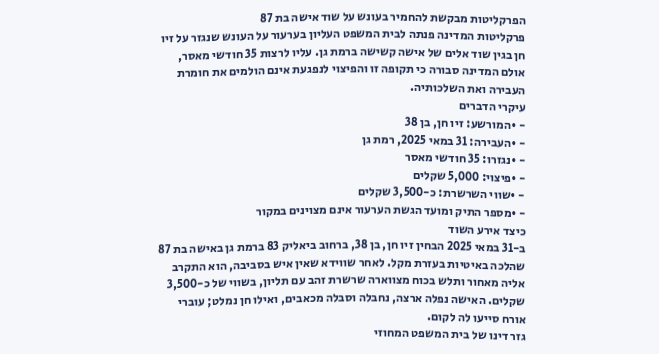הפרקליטות מבקשת להחמיר בעונש על שוד אישה בת 87
פרקליטות המדינה פנתה לבית המשפט העליון בערעור על העונש שנגזר על זיו חן בגין שוד אלים של אישה קשישה ברמת גן. עליו לרצות 35 חודשי מאסר, אולם המדינה סבורה כי תקופה זו והפיצוי לנפגעת אינם הולמים את חומרת העבירה ואת השלכותיה.
עיקרי הדברים
- •המורשע: זיו חן, בן 38
- •העבירה: 31 במאי 2025, רמת גן
- •נגזרו: 35 חודשי מאסר
- •פיצוי: 5,000 שקלים
- •שווי השרשרת: כ-3,500 שקלים
- •מספר התיק ומועד הגשת הערעור אינם מצוינים במקור
כיצד אירע השוד
ב-31 במאי 2025 הבחין זיו חן, בן 38, ברחוב ביאליק 83 ברמת גן באישה בת 87 שהלכה באיטיות בעזרת מקל. לאחר שווידא שאין איש בסביבה, הוא התקרב אליה מאחור ותלש בכוח מצווארה שרשרת זהב עם תליון, בשווי של כ-3,500 שקלים. האישה נפלה ארצה, נחבלה וסבלה מכאבים, ואילו חן נמלט; עוברי אורח סייעו לה לקום.
גזר דינו של בית המשפט המחוזי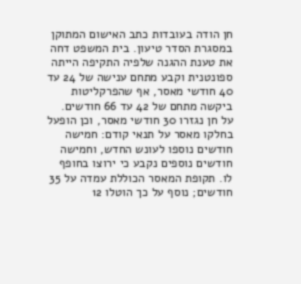חן הודה בעובדות כתב האישום המתוקן במסגרת הסדר טיעון. בית המשפט דחה את טענת ההגנה שלפיה התקיפה הייתה ספונטנית וקבע מתחם ענישה של 24 עד 40 חודשי מאסר, אף שהפרקליטות ביקשה מתחם של 42 עד 66 חודשים. על חן נגזרו 30 חודשי מאסר, וכן הופעל בחלקו מאסר על תנאי קודם: חמישה חודשים נוספו לעונש החדש, וחמישה חודשים נוספים נקבע כי ירוצו בחופף לו. תקופת המאסר הכוללת עמדה על 35 חודשים; נוסף על כך הוטלו 12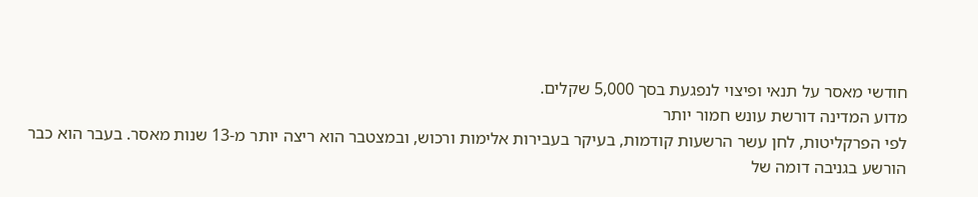חודשי מאסר על תנאי ופיצוי לנפגעת בסך 5,000 שקלים.
מדוע המדינה דורשת עונש חמור יותר
לפי הפרקליטות, לחן עשר הרשעות קודמות, בעיקר בעבירות אלימות ורכוש, ובמצטבר הוא ריצה יותר מ-13 שנות מאסר. בעבר הוא כבר הורשע בגניבה דומה של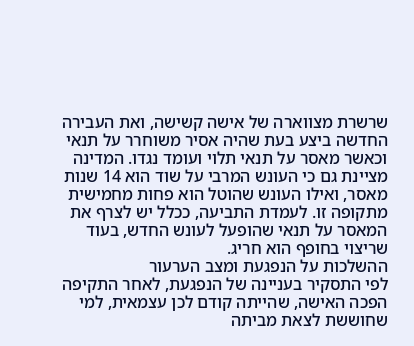שרשרת מצווארה של אישה קשישה, ואת העבירה החדשה ביצע בעת שהיה אסיר משוחרר על תנאי וכאשר מאסר על תנאי תלוי ועומד נגדו. המדינה מציינת גם כי העונש המרבי על שוד הוא 14 שנות מאסר, ואילו העונש שהוטל הוא פחות מחמישית מתקופה זו. לעמדת התביעה, ככלל יש לצרף את המאסר על תנאי שהופעל לעונש החדש, בעוד שריצוי בחופף הוא חריג.
ההשלכות על הנפגעת ומצב הערעור
לפי התסקיר בעניינה של הנפגעת, לאחר התקיפה הפכה האישה, שהייתה קודם לכן עצמאית, למי שחוששת לצאת מביתה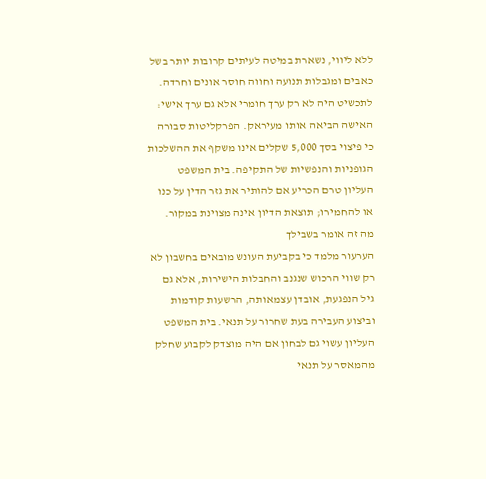ללא ליווי, נשארת במיטה לעיתים קרובות יותר בשל כאבים ומגבלות תנועה וחווה חוסר אונים וחרדה. לתכשיט היה לא רק ערך חומרי אלא גם ערך אישי: האישה הביאה אותו מעיראק. הפרקליטות סבורה כי פיצוי בסך 5,000 שקלים אינו משקף את ההשלכות הגופניות והנפשיות של התקיפה. בית המשפט העליון טרם הכריע אם להותיר את גזר הדין על כנו או להחמירו; תוצאת הדיון אינה מצוינת במקור.
מה זה אומר בשבילך
הערעור מלמד כי בקביעת העונש מובאים בחשבון לא רק שווי הרכוש שנגנב והחבלות הישירות, אלא גם גיל הנפגעת, אובדן עצמאותה, הרשעות קודמות וביצוע העבירה בעת שחרור על תנאי. בית המשפט העליון עשוי גם לבחון אם היה מוצדק לקבוע שחלק מהמאסר על תנאי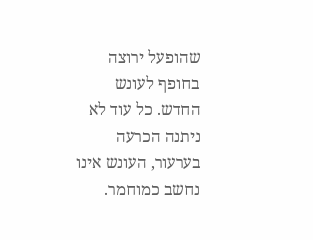שהופעל ירוצה בחופף לעונש החדש. כל עוד לא ניתנה הכרעה בערעור, העונש אינו נחשב כמוחמר.